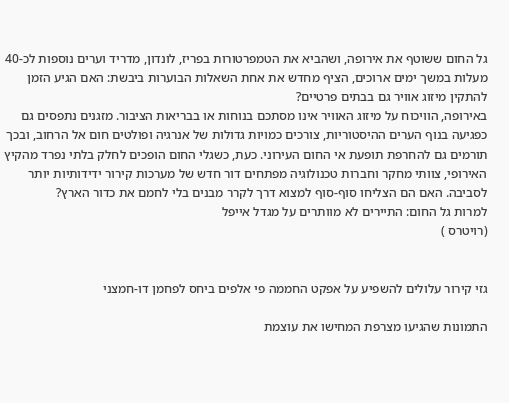גל החום ששוטף את אירופה, ושהביא את הטמפרטורות בפריז, לונדון, מדריד וערים נוספות לכ-40 מעלות במשך ימים ארוכים, הציף מחדש את אחת השאלות הבוערות ביבשת: האם הגיע הזמן להתקין מיזוג אוויר גם בבתים פרטיים?
באירופה, הוויכוח על מיזוג האוויר אינו מסתכם בנוחות או בבריאות הציבור. מזגנים נתפסים גם כפגיעה בנוף הערים ההיסטוריות, צורכים כמויות גדולות של אנרגיה ופולטים חום אל הרחוב, ובכך תורמים גם להחרפת תופעת אי החום העירוני. כעת, כשגלי החום הופכים לחלק בלתי נפרד מהקיץ האירופי, צוותי מחקר וחברות טכנולוגיה מפתחים דור חדש של מערכות קירור ידידותיות יותר לסביבה. האם הם הצליחו סוף-סוף למצוא דרך לקרר מבנים בלי לחמם את כדור הארץ?
למרות גל החום: התיירים לא מוותרים על מגדל אייפל
(רויטרס )


גזי קירור עלולים להשפיע על אפקט החממה פי אלפים ביחס לפחמן דו-חמצני

התמונות שהגיעו מצרפת המחישו את עוצמת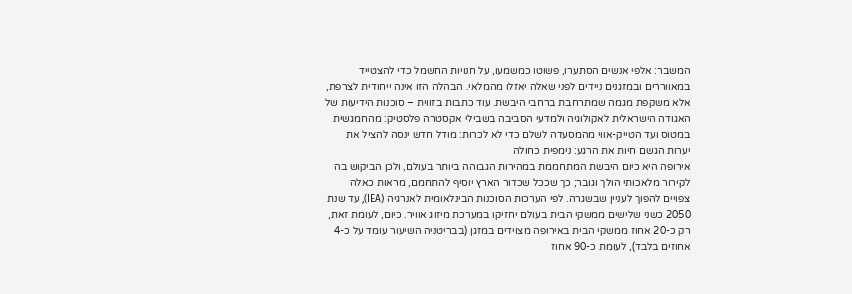המשבר: אלפי אנשים הסתערו, פשוטו כמשמעו, על חנויות החשמל כדי להצטייד במאווררים ובמזגנים ניידים לפני שאלה יאזלו מהמלאי. הבהלה הזו אינה ייחודית לצרפת, אלא משקפת מגמה שמתרחבת ברחבי היבשת. עוד כתבות בזווית – סוכנות הידיעות של האגודה הישראלית לאקולוגיה ולמדעי הסביבה בשבילי אקסטרה פלסטיק: מהחמגשית במטוס ועד הטייק-אווי מהמסעדה לשלם כדי לא לכרות: מודל חדש ינסה להציל את יערות הגשם חיות את הרגע: נימפית כחולה
אירופה היא כיום היבשת המתחממת במהירות הגבוהה ביותר בעולם, ולכן הביקוש בה לקירור מלאכותי הולך וגובר; כך שככל שכדור הארץ יוסיף להתחמם, מראות כאלה צפויים להפוך לעניין שבשגרה. לפי הערכות הסוכנות הבינלאומית לאנרגיה (IEA), עד שנת 2050 כשני שלישים ממשקי הבית בעולם יחזיקו במערכת מיזוג אוויר. כיום, לעומת זאת, רק כ-20 אחוז ממשקי הבית באירופה מצוידים במזגן (בבריטניה השיעור עומד על כ-4 אחוזים בלבד), לעומת כ-90 אחוז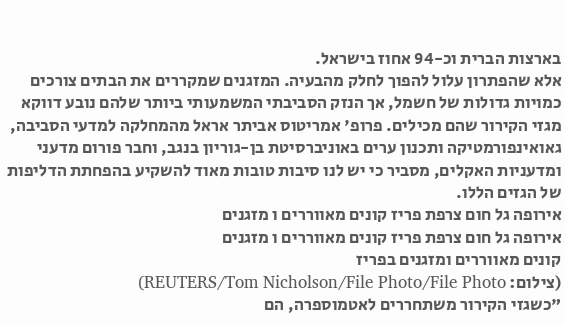בארצות הברית וכ-94 אחוז בישראל.
אלא שהפתרון עלול להפוך לחלק מהבעיה. המזגנים שמקררים את הבתים צורכים כמויות גדולות של חשמל, אך הנזק הסביבתי המשמעותי ביותר שלהם נובע דווקא מגזי הקירור שהם מכילים. פרופ' אמריטוס אביתר אראל מהמחלקה למדעי הסביבה, גאואינפורמטיקה ותכנון ערים באוניברסיטת בן-גוריון בנגב, וחבר פורום מדעני ומדעניות האקלים, מסביר כי יש לנו סיבות טובות מאוד להשקיע בהפחתת הדליפות של הגזים הללו.
אירופה גל חום צרפת פריז קונים מאווררים ו מזגנים
אירופה גל חום צרפת פריז קונים מאווררים ו מזגנים
קונים מאווררים ומזגנים בפריז
(צילום: REUTERS/Tom Nicholson/File Photo/File Photo)
"כשגזי הקירור משתחררים לאטמוספרה, הם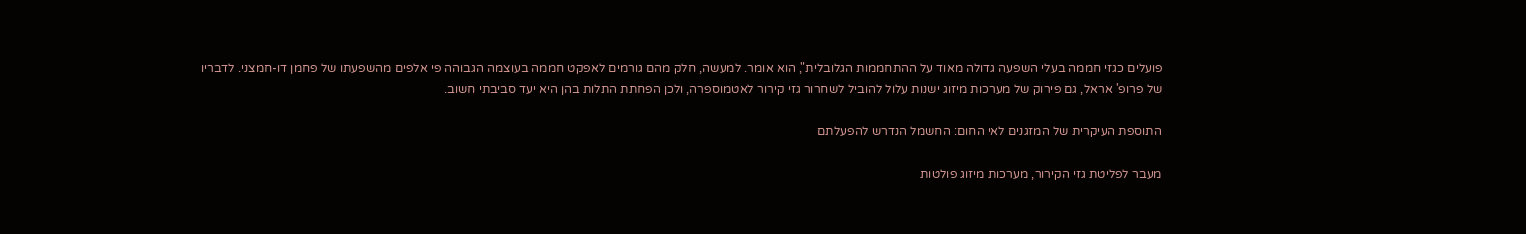פועלים כגזי חממה בעלי השפעה גדולה מאוד על ההתחממות הגלובלית", הוא אומר. למעשה, חלק מהם גורמים לאפקט חממה בעוצמה הגבוהה פי אלפים מהשפעתו של פחמן דו-חמצני. לדבריו של פרופ' אראל, גם פירוק של מערכות מיזוג ישנות עלול להוביל לשחרור גזי קירור לאטמוספרה, ולכן הפחתת התלות בהן היא יעד סביבתי חשוב.

התוספת העיקרית של המזגנים לאי החום: החשמל הנדרש להפעלתם

מעבר לפליטת גזי הקירור, מערכות מיזוג פולטות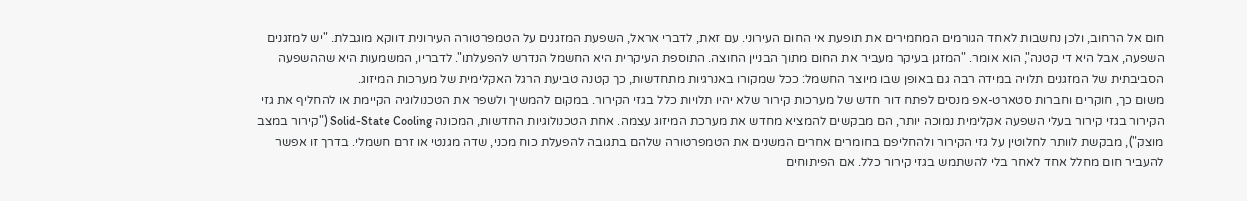חום אל הרחוב, ולכן נחשבות לאחד הגורמים המחמירים את תופעת אי החום העירוני. עם זאת, לדברי אראל, השפעת המזגנים על הטמפרטורה העירונית דווקא מוגבלת. "יש למזגנים השפעה, אבל היא די קטנה", הוא אומר. "המזגן בעיקר מעביר את החום מתוך הבניין החוצה. התוספת העיקרית היא החשמל הנדרש להפעלתו". לדבריו, המשמעות היא שההשפעה הסביבתית של המזגנים תלויה במידה רבה גם באופן שבו מיוצר החשמל: ככל שמקורו באנרגיות מתחדשות, כך קטנה טביעת הרגל האקלימית של מערכות המיזוג.
משום כך, חוקרים וחברות סטארט-אפ מנסים לפתח דור חדש של מערכות קירור שלא יהיו תלויות כלל בגזי הקירור. במקום להמשיך ולשפר את הטכנולוגיה הקיימת או להחליף את גזי הקירור בגזי קירור בעלי השפעה אקלימית נמוכה יותר, הם מבקשים להמציא מחדש את מערכת המיזוג עצמה. אחת הטכנולוגיות החדשות, המכונה Solid-State Cooling ("קירור במצב מוצק"), מבקשת לוותר לחלוטין על גזי הקירור ולהחליפם בחומרים אחרים המשנים את הטמפרטורה שלהם בתגובה להפעלת כוח מכני, שדה מגנטי או זרם חשמלי. בדרך זו אפשר להעביר חום מחלל אחד לאחר בלי להשתמש בגזי קירור כלל. אם הפיתוחים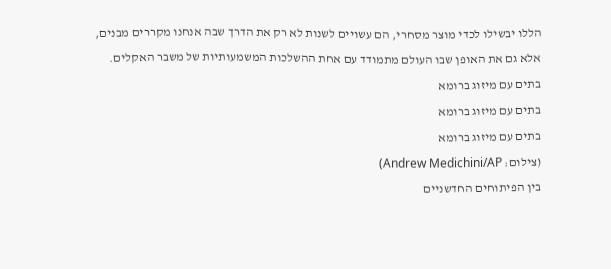הללו יבשילו לכדי מוצר מסחרי, הם עשויים לשנות לא רק את הדרך שבה אנחנו מקררים מבנים, אלא גם את האופן שבו העולם מתמודד עם אחת ההשלכות המשמעותיות של משבר האקלים.
בתים עם מיזוג ברומא
בתים עם מיזוג ברומא
בתים עם מיזוג ברומא
(צילום: Andrew Medichini/AP)
בין הפיתוחים החדשניים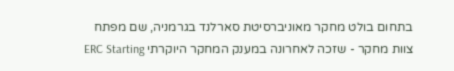בתחום בולט מחקר מאוניברסיטת סארלנד בגרמניה, שם מפתח צוות מחקר - שזכה לאחרונה במענק המחקר היוקרתי ERC Starting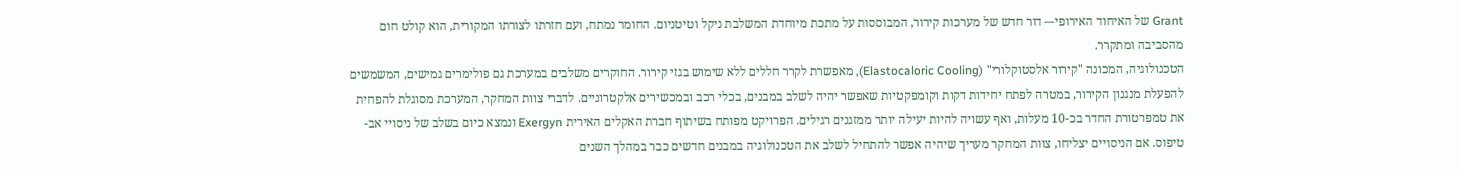Grant של האיחוד האירופי-– דור חדש של מערכות קירור, המבוססות על מתכת מיוחדת המשלבת ניקל וטיטניום. החומר נמתח, ועם חזרתו לצורתו המקורית, הוא קולט חום מהסביבה ומתקרר.
הטכנולוגיה, המכונה "קירור אלסטוקלורי" (Elastocaloric Cooling), מאפשרת לקרר חללים ללא שימוש בגזי קירור. החוקרים משלבים במערכת גם פולימרים גמישים, המשמשים להפעלת מנגנון הקירור, במטרה לפתח יחידות דקות וקומפקטיות שאפשר יהיה לשלב במבנים, בכלי רכב ובמכשירים אלקטרוניים. לדברי צוות המחקר, המערכת מסוגלת להפחית את טמפרטורת החדר בכ-10 מעלות, ואף עשויה להיות יעילה יותר ממזגנים רגילים. הפרויקט מפותח בשיתוף חברת האקלים האירית Exergyn ונמצא כיום בשלב של ניסויי אב-טיפוס. אם הניסויים יצליחו, צוות המחקר מעריך שיהיה אפשר להתחיל לשלב את הטכנולוגיה במבנים חדשים כבר במהלך השנים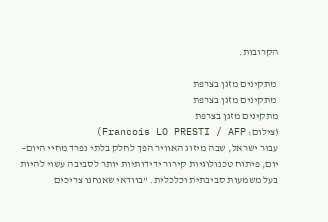הקרובות.

 מתקינים מזגן בצרפת
 מתקינים מזגן בצרפת
מתקינים מזגן בצרפת
(צילום: Francois LO PRESTI / AFP)
עבור ישראל, שבה מיזוג האוויר הפך לחלק בלתי נפרד מחיי היום-יום, פיתוח טכנולוגיות קירור ידידותיות יותר לסביבה עשוי להיות בעל משמעות סביבתית וכלכלית. "בוודאי שאנחנו צריכים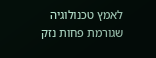לאמץ טכנולוגיה שגורמת פחות נזק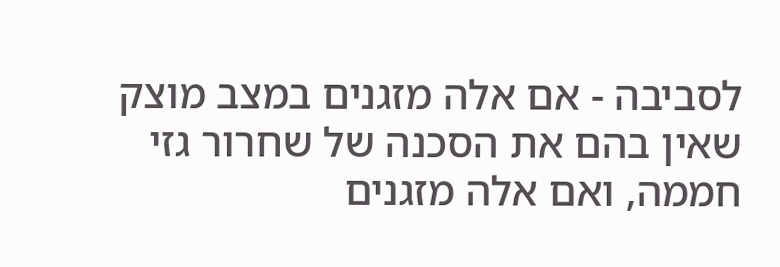לסביבה - אם אלה מזגנים במצב מוצק שאין בהם את הסכנה של שחרור גזי חממה, ואם אלה מזגנים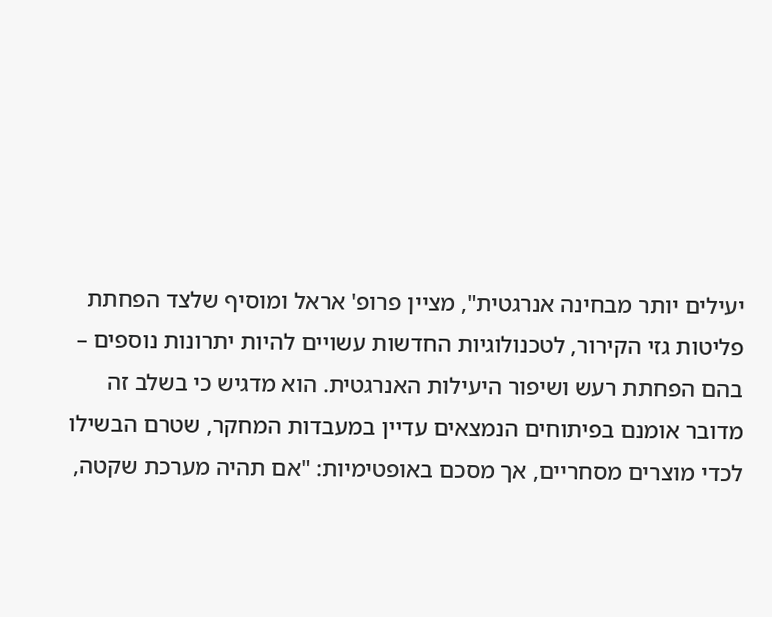יעילים יותר מבחינה אנרגטית", מציין פרופ' אראל ומוסיף שלצד הפחתת פליטות גזי הקירור, לטכנולוגיות החדשות עשויים להיות יתרונות נוספים – בהם הפחתת רעש ושיפור היעילות האנרגטית. הוא מדגיש כי בשלב זה מדובר אומנם בפיתוחים הנמצאים עדיין במעבדות המחקר, שטרם הבשילו לכדי מוצרים מסחריים, אך מסכם באופטימיות: "אם תהיה מערכת שקטה,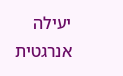יעילה אנרגטית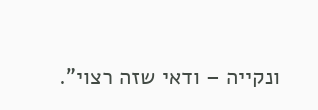ונקייה – ודאי שזה רצוי".